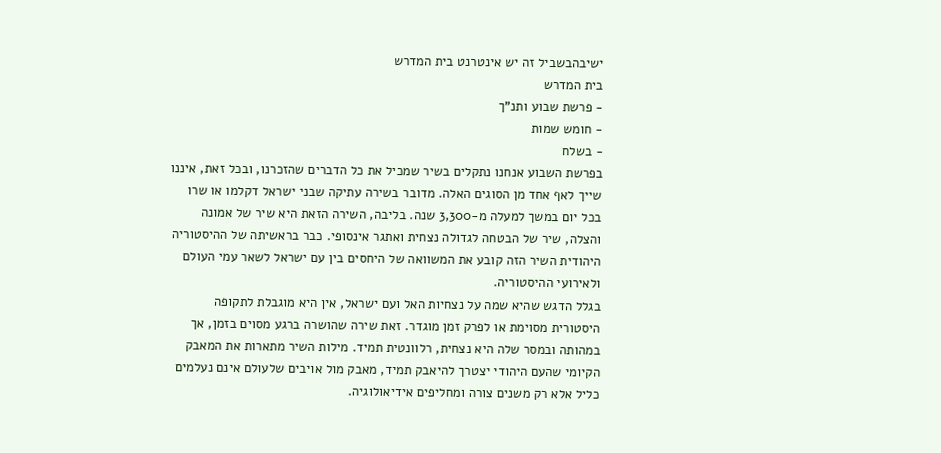ישיבהבשביל זה יש אינטרנט בית המדרש
בית המדרש
- פרשת שבוע ותנ"ך
- חומש שמות
- בשלח
בפרשת השבוע אנחנו נתקלים בשיר שמכיל את כל הדברים שהזכרנו, ובכל זאת, איננו שייך לאף אחד מן הסוגים האלה. מדובר בשירה עתיקה שבני ישראל דקלמו או שרו בכל יום במשך למעלה מ-3,300 שנה. בליבה, השירה הזאת היא שיר של אמונה והצלה, שיר של הבטחה לגדולה נצחית ואתגר אינסופי. כבר בראשיתה של ההיסטוריה היהודית השיר הזה קובע את המשוואה של היחסים בין עם ישראל לשאר עמי העולם ולאירועי ההיסטוריה.
בגלל הדגש שהיא שמה על נצחיות האל ועם ישראל, אין היא מוגבלת לתקופה היסטורית מסוימת או לפרק זמן מוגדר. זאת שירה שהושרה ברגע מסוים בזמן, אך במהותה ובמסר שלה היא נצחית, רלוונטית תמיד. מילות השיר מתארות את המאבק הקיומי שהעם היהודי יצטרך להיאבק תמיד, מאבק מול אויבים שלעולם אינם נעלמים כליל אלא רק משנים צורה ומחליפים אידיאולוגיה.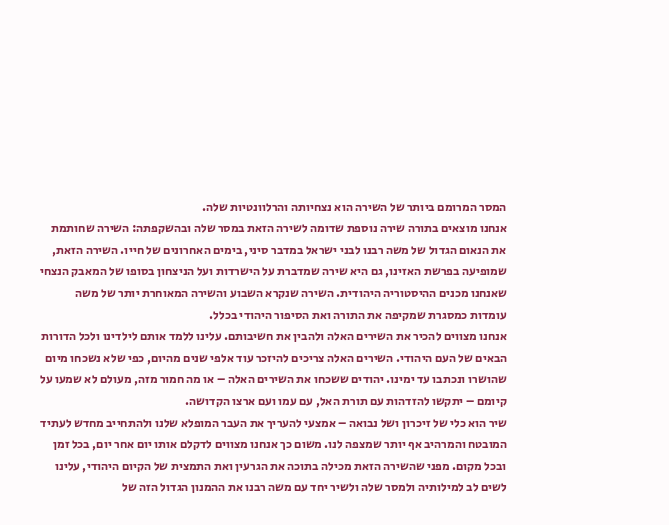המסר המרומם ביותר של השירה הוא נצחיותה והרלוונטיות שלה.
אנחנו מוצאים בתורה שירה נוספת שדומה לשירה הזאת במסר שלה ובהשקפתה: השירה שחותמת את הנאום הגדול של משה רבנו לבני ישראל במדבר סיני, בימים האחרונים של חייו. השירה הזאת, שמופיעה בפרשת האזינו, גם היא שירה שמדברת על הישרדות ועל הניצחון בסופו של המאבק הנצחי שאנחנו מכנים ההיסטוריה היהודית. השירה שנקרא השבוע והשירה המאוחרת יותר של משה עומדות כמסגרת שמקיפה את התורה ואת הסיפור היהודי בכלל.
אנחנו מצווים להכיר את השירים האלה ולהבין את חשיבותם. עלינו ללמד אותם לילדינו ולכל הדורות הבאים של העם היהודי. השירים האלה צריכים להיזכר עוד אלפי שנים מהיום, כפי שלא נשכחו מיום שהושרו ונכתבו עד ימינו. יהודים ששכחו את השירים האלה – או מה חמור מזה, מעולם לא שמעו על קיומם – יתקשו להזדהות עם תורת האל, עם עמו ועם ארצו הקדושה.
שיר הוא כלי של זיכרון ושל נבואה – אמצעי להעריך את העבר המופלא שלנו ולהתחייב מחדש לעתיד המובטח והמרהיב אף יותר שמצפה לנו. משום כך אנחנו מצווים לדקלם אותו יום אחר יום, בכל זמן ובכל מקום. מפני שהשירה הזאת מכילה בתוכה את הגרעין ואת התמצית של הקיום היהודי, עלינו לשים לב למילותיה ולמסר שלה ולשיר יחד עם משה רבנו את ההמנון הגדול הזה של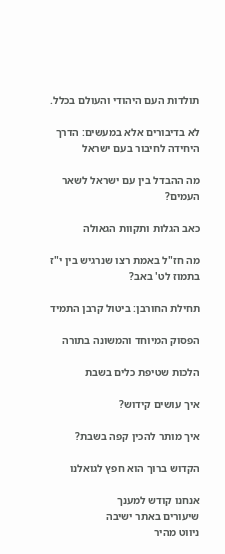תולדות העם היהודי והעולם בכלל.

לא בדיבורים אלא במעשים: הדרך היחידה לחיבור בעם ישראל

מה ההבדל בין עם ישראל לשאר העמים?

כאב הגלות ותקוות הגאולה

מה חז"ל באמת רצו שנרגיש בין י"ז בתמוז לט' באב?

תחילת החורבן: ביטול קרבן התמיד

הפסוק המיוחד והמשונה בתורה

הלכות שטיפת כלים בשבת

איך עושים קידוש?

איך מותר להכין קפה בשבת?

הקדוש ברוך הוא חפץ לגואלנו

אנחנו קודש למענך
שיעורים באתר ישיבה
ניווט מהיר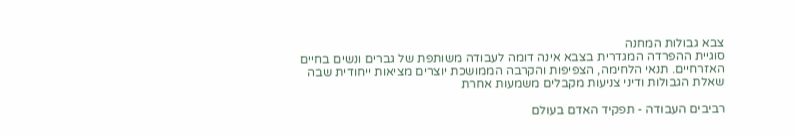צבא גבולות המחנה
סוגיית ההפרדה המגדרית בצבא אינה דומה לעבודה משותפת של גברים ונשים בחיים האזרחיים. תנאי הלחימה, הצפיפות והקרבה הממושכת יוצרים מציאות ייחודית שבה שאלת הגבולות ודיני צניעות מקבלים משמעות אחרת

רביבים העבודה - תפקיד האדם בעולם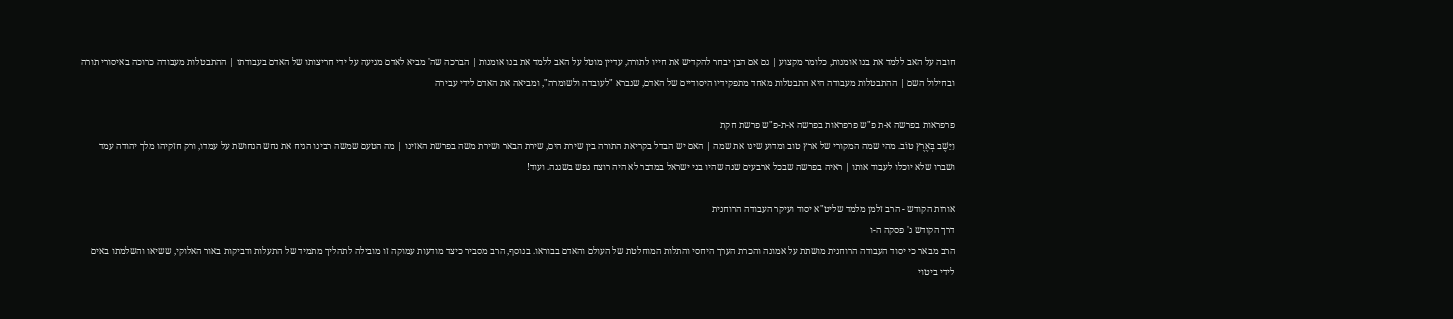חובה על האב ללמד את בנו אומנות, כלומר מקצוע | גם אם הבן יבחר להקדיש את חייו לתורה, עדיין מוטל על האב ללמד את בנו אומנות | הברכה שה' מביא לאדם מגיעה על ידי חריצותו של האדם בעבודתו | ההתבטלות מעבודה כרוכה באיסורי תורה ובחילול השם | ההתבטלות מעבודה היא התבטלות מאחד מתפקידיו היסודיים של האדם, שנברא "לעובדה ולשומרה", ומביאה את האדם לידי עבירה

פרפראות בפרשה א-ת פ"ש פרפראות בפרשה א-ת-פ"ש פרשת חקת
וַיֵּשֶׁב בְּאֶרֶץ טוֹב. מהי שמה המקורי של ארץ טוב ומדוע שינו את שמה | האם יש הבדל בקריאת התורה בין שירת הים, שירת הבאר ושירת משה בפרשת האזינו | מה הטעם שמשה רבינו הניח את נחש הנחושת על עמדו, ורק חזקיהו מלך יהודה עמד ושברו שלא יוכלו לעבוד אותו | ראיה בפרשה שבכל ארבעים שנה שהיו בני ישראל במדבר לא היה רוצח נפש בשגגה. ועוד!

אורות הקודש - הרב זלמן מלמד שליט"א יסוד ועיקר העבודה הרוחנית
דרך הקודש ג' פסקה ה-ו
הרב מבאר כי יסוד העבודה הרוחנית מושתת על אמונה והכרת הערך היחסי והתלות המוחלטת של העולם והאדם בבוראו. בנוסף, הרב מסביר כיצד מודעות עמוקה זו מובילה לתהליך מתמיד של התעלות ודביקות באור האלוקי, ששיאו והשלמתו באים לידי ביטוי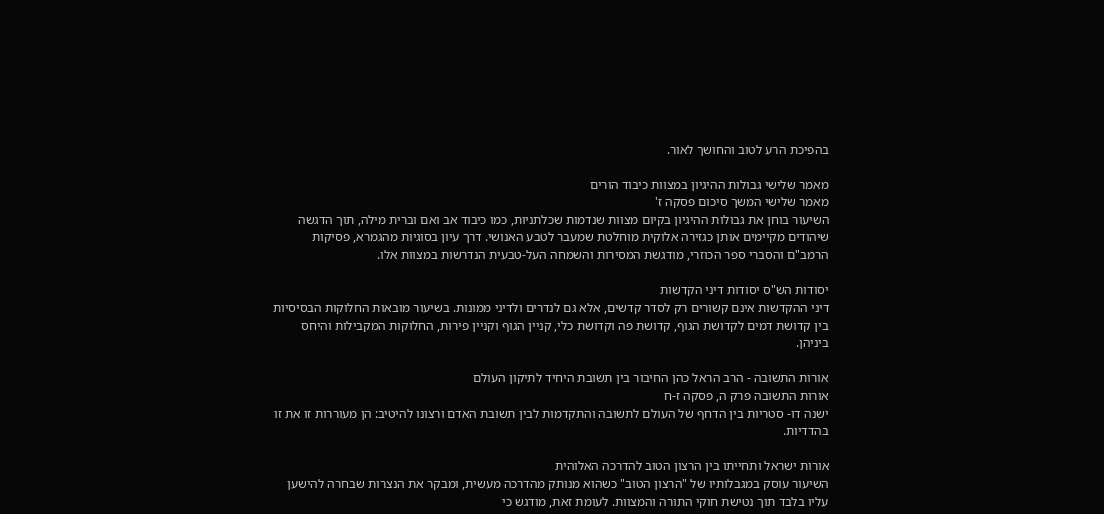בהפיכת הרע לטוב והחושך לאור.

מאמר שלישי גבולות ההיגיון במצוות כיבוד הורים
מאמר שלישי המשך סיכום פסקה ז'
השיעור בוחן את גבולות ההיגיון בקיום מצוות שנדמות שכלתניות, כמו כיבוד אב ואם וברית מילה, תוך הדגשה שיהודים מקיימים אותן כגזירה אלוקית מוחלטת שמעבר לטבע האנושי. דרך עיון בסוגיות מהגמרא, פסיקות הרמב"ם והסברי ספר הכוזרי, מודגשת המסירות והשמחה העל-טבעית הנדרשות במצוות אלו.

יסודות הש"ס יסודות דיני הקדשות
דיני ההקדשות אינם קשורים רק לסדר קדשים, אלא גם לנדרים ולדיני ממונות. בשיעור מובאות החלוקות הבסיסיות בין קדושת דמים לקדושת הגוף, קדושת פה וקדושת כלי, קניין הגוף וקניין פירות, החלוקות המקבילות והיחס ביניהן.

אורות התשובה - הרב הראל כהן החיבור בין תשובת היחיד לתיקון העולם
אורות התשובה פרק ה, פסקה ז-ח
ישנה דו- סטריות בין הדחף של העולם לתשובה והתקדמות לבין תשובת האדם ורצונו להיטיב: הן מעוררות זו את זו בהדדיות.

אורות ישראל ותחייתו בין הרצון הטוב להדרכה האלוהית
השיעור עוסק במגבלותיו של "הרצון הטוב" כשהוא מנותק מהדרכה מעשית, ומבקר את הנצרות שבחרה להישען עליו בלבד תוך נטישת חוקי התורה והמצוות. לעומת זאת, מודגש כי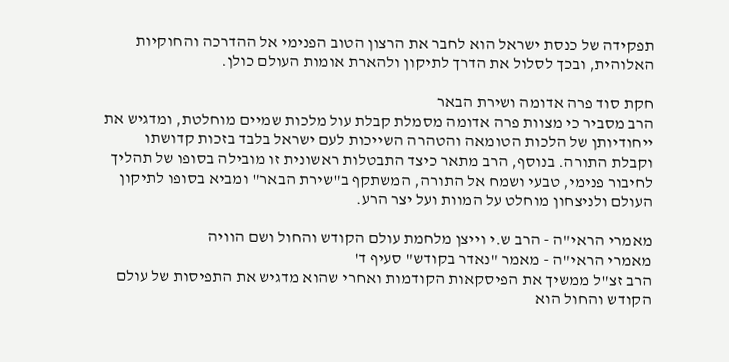תפקידה של כנסת ישראל הוא לחבר את הרצון הטוב הפנימי אל ההדרכה והחוקיות האלוהית, ובכך לסלול את הדרך לתיקון ולהארת אומות העולם כולן.

חקת סוד פרה אדומה ושירת הבאר
הרב מסביר כי מצוות פרה אדומה מסמלת קבלת עול מלכות שמיים מוחלטת, ומדגיש את ייחודיותן של הלכות הטומאה והטהרה השייכות לעם ישראל בלבד בזכות קדושתו וקבלת התורה. בנוסף, הרב מתאר כיצד התבטלות ראשונית זו מובילה בסופו של תהליך לחיבור פנימי, טבעי ושמח אל התורה, המשתקף ב"שירת הבאר" ומביא בסופו לתיקון העולם ולניצחון מוחלט על המוות ועל יצר הרע.

מאמרי הראי"ה - הרב ש.י וייצן מלחמת עולם הקודש והחול ושם הוויה
מאמרי הראי"ה - מאמר "נאדר בקודש" סעיף ד'
הרב זצ"ל ממשיך את הפיסקאות הקודמות ואחרי שהוא מדגיש את התפיסות של עולם הקודש והחול הוא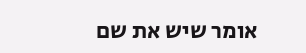אומר שיש את שם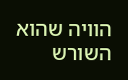הוויה שהוא השורש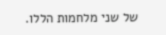של שני מלחמות הללו.